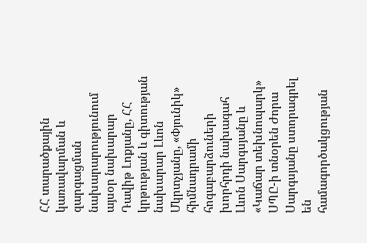ՀՀ տարածքային կառավարման և զարգացման նախարարությունում այսօր նախարար Դավիթ Լոքյանը, ՀՀ կրթության և գիտության նախարար Լևոն Մկրտչյանը, «Փյունիկ» հիմնադրամի հոգաբարձուների խորհրդի նախագահ Լևոն Սարգսյանը և «Կաճար տեխնոպարկ» ՍՊԸ-ի տնօրեն Ժորա Սարգսյանը ստորագրել են համագործակցության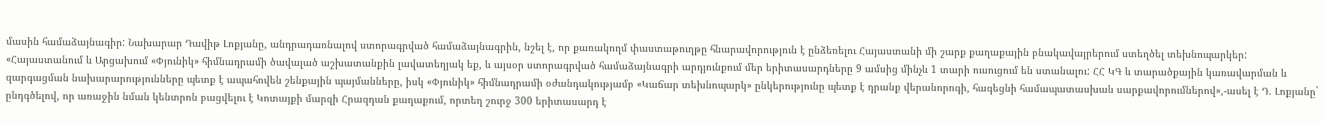մասին համաձայնագիր: Նախարար Դավիթ Լոքյանը, անդրադառնալով ստորագրված համաձայնագրին, նշել է, որ քառակողմ փաստաթուղթը հնարավորություն է ընձեռելու Հայաստանի մի շարք քաղաքային բնակավայրերում ստեղծել տեխնոպարկեր: «Հայաստանում և Արցախում «Փյունիկ» հիմնադրամի ծավալած աշխատանքին լավատեղյակ եք, և այսօր ստորագրված համաձայնագրի արդյունքում մեր երիտասարդները 9 ամսից մինչև 1 տարի ուսուցում են ստանալու: ՀՀ ԿԳ և տարածքային կառավարման և զարգացման նախարարությունները պետք է ապահովեն շենքային պայմանները, իսկ «Փյունիկ» հիմնադրամի օժանդակությամբ «Կաճար տեխնոպարկ» ընկերությունը պետք է դրանք վերանորոգի, հագեցնի համապատասխան սարքավորումներով»,-ասել է Դ. Լոքյանը` ընդգծելով, որ առաջին նման կենտրոն բացվելու է Կոտայքի մարզի Հրազդան քաղաքում, որտեղ շուրջ 300 երիտասարդ է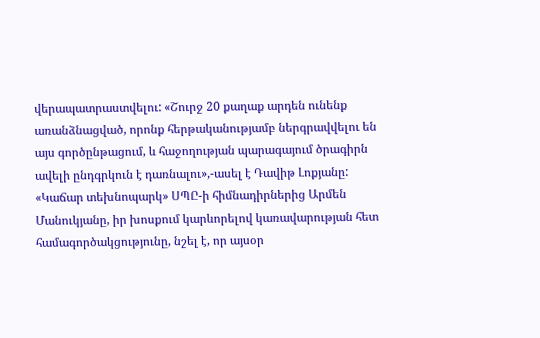վերապատրաստվելու: «Շուրջ 20 քաղաք արդեն ունենք առանձնացված, որոնք հերթականությամբ ներգրավվելու են այս գործընթացում, և հաջողության պարագայում ծրագիրն ավելի ընդգրկուն է դառնալու»,-ասել է Դավիթ Լոքյանը:
«Կաճար տեխնոպարկ» ՍՊԸ-ի հիմնադիրներից Արմեն Մանուկյանը, իր խոսքում կարևորելով կառավարության հետ համագործակցությունը, նշել է, որ այսօր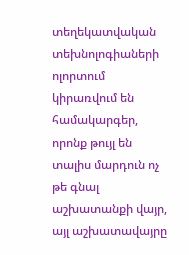տեղեկատվական տեխնոլոգիաների ոլորտում կիրառվում են համակարգեր, որոնք թույլ են տալիս մարդուն ոչ թե գնալ աշխատանքի վայր, այլ աշխատավայրը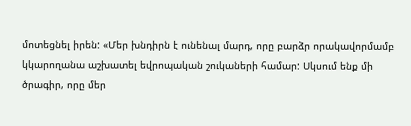մոտեցնել իրեն: «Մեր խնդիրն է ունենալ մարդ, որը բարձր որակավորմամբ կկարողանա աշխատել եվրոպական շուկաների համար: Սկսում ենք մի ծրագիր, որը մեր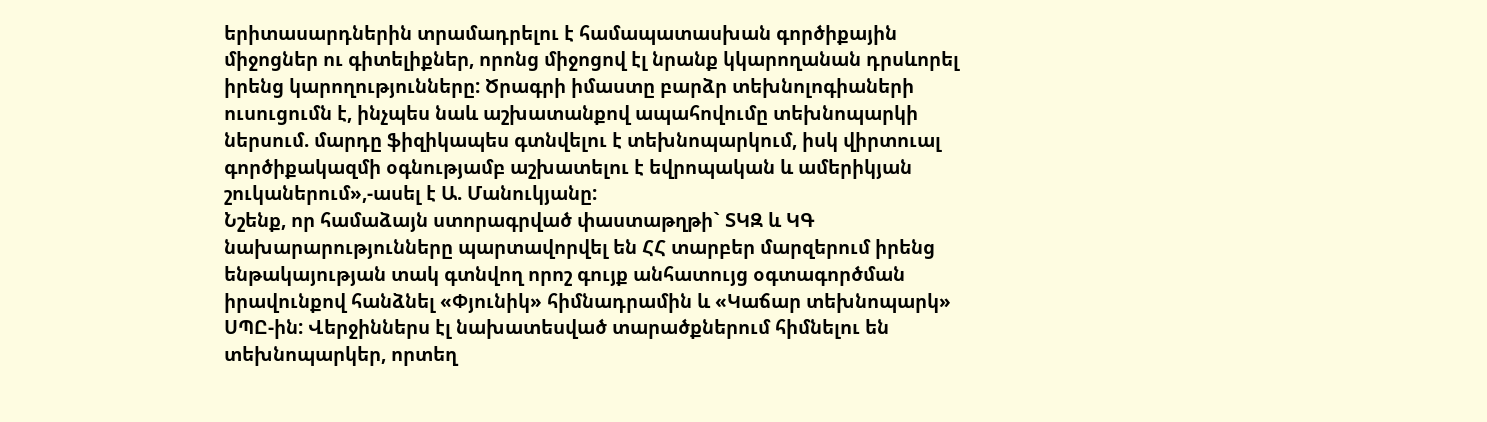երիտասարդներին տրամադրելու է համապատասխան գործիքային միջոցներ ու գիտելիքներ, որոնց միջոցով էլ նրանք կկարողանան դրսևորել իրենց կարողությունները: Ծրագրի իմաստը բարձր տեխնոլոգիաների ուսուցումն է, ինչպես նաև աշխատանքով ապահովումը տեխնոպարկի ներսում. մարդը ֆիզիկապես գտնվելու է տեխնոպարկում, իսկ վիրտուալ գործիքակազմի օգնությամբ աշխատելու է եվրոպական և ամերիկյան շուկաներում»,-ասել է Ա. Մանուկյանը:
Նշենք, որ համաձայն ստորագրված փաստաթղթի` ՏԿԶ և ԿԳ նախարարությունները պարտավորվել են ՀՀ տարբեր մարզերում իրենց ենթակայության տակ գտնվող որոշ գույք անհատույց օգտագործման իրավունքով հանձնել «Փյունիկ» հիմնադրամին և «Կաճար տեխնոպարկ» ՍՊԸ-ին: Վերջիններս էլ նախատեսված տարածքներում հիմնելու են տեխնոպարկեր, որտեղ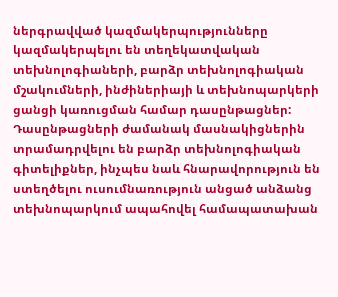ներգրավված կազմակերպությունները կազմակերպելու են տեղեկատվական տեխնոլոգիաների, բարձր տեխնոլոգիական մշակումների, ինժիներիայի և տեխնոպարկերի ցանցի կառուցման համար դասընթացներ: Դասընթացների ժամանակ մասնակիցներին տրամադրվելու են բարձր տեխնոլոգիական գիտելիքներ, ինչպես նաև հնարավորություն են ստեղծելու ուսումնառություն անցած անձանց տեխնոպարկում ապահովել համապատախան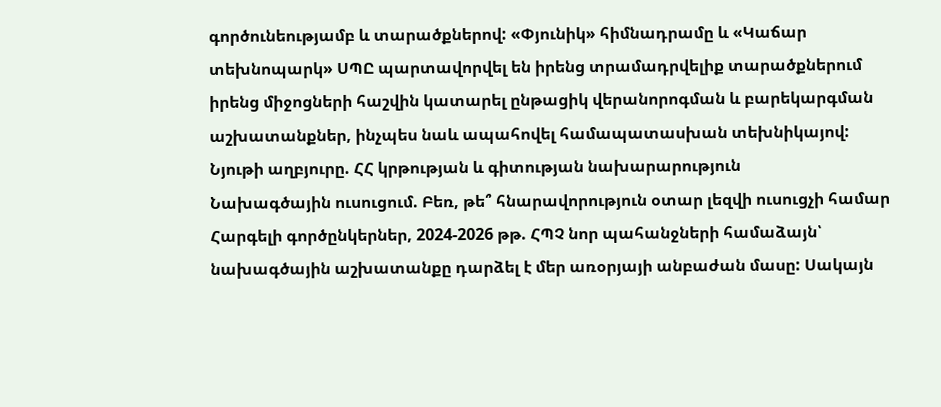գործունեությամբ և տարածքներով: «Փյունիկ» հիմնադրամը և «Կաճար տեխնոպարկ» ՍՊԸ պարտավորվել են իրենց տրամադրվելիք տարածքներում իրենց միջոցների հաշվին կատարել ընթացիկ վերանորոգման և բարեկարգման աշխատանքներ, ինչպես նաև ապահովել համապատասխան տեխնիկայով:
Նյութի աղբյուրը. ՀՀ կրթության և գիտության նախարարություն
Նախագծային ուսուցում. Բեռ, թե՞ հնարավորություն օտար լեզվի ուսուցչի համար Հարգելի գործընկերներ, 2024-2026 թթ. ՀՊՉ նոր պահանջների համաձայն՝ նախագծային աշխատանքը դարձել է մեր առօրյայի անբաժան մասը: Սակայն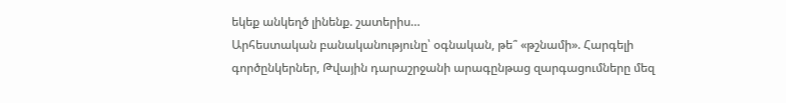եկեք անկեղծ լինենք. շատերիս…
Արհեստական բանականությունը՝ օգնական, թե՞ «թշնամի». Հարգելի գործընկերներ, Թվային դարաշրջանի արագընթաց զարգացումները մեզ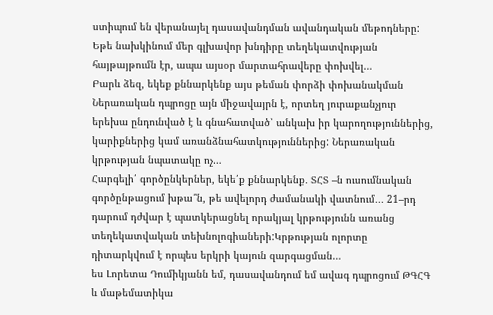ստիպում են վերանայել դասավանդման ավանդական մեթոդները: Եթե նախկինում մեր գլխավոր խնդիրը տեղեկատվության հայթայթումն էր, ապա այսօր մարտահրավերը փոխվել…
Բարև ձեզ, եկեք քննարկենք այս թեման փորձի փոխանակման Ներառական դպրոցը այն միջավայրն է, որտեղ յուրաքանչյուր երեխա ընդունված է և գնահատված՝ անկախ իր կարողություններից, կարիքներից կամ առանձնահատկություններից: Ներառական կրթության նպատակը ոչ…
Հարգելի՛ գործընկերներ, եկե՛ք քննարկենք․ ՏՀՏ –ն ուսումնական գործընթացում խթա՞ն, թե ավելորդ ժամանակի վատնում․․․ 21–րդ դարում դժվար է պատկերացնել որակյալ կրթությունն առանց տեղեկատվական տեխնոլոգիաների:Կրթության ոլորտը դիտարկվում է որպես երկրի կայուն զարգացման…
ես Լորետա Դումիկյանն եմ, դասավանդում եմ ավագ դպրոցում ԹԳՀԳ և մաթեմատիկա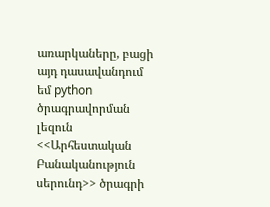առարկաները, բացի այդ դասավանդում եմ python ծրագրավորման լեզուն <<Արհեստական Բանականություն սերունդ>> ծրագրի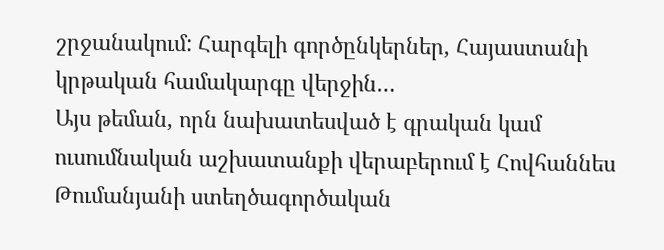շրջանակում: Հարգելի գործընկերներ, Հայաստանի կրթական համակարգը վերջին…
Այս թեման, որն նախատեսված է գրական կամ ուսումնական աշխատանքի վերաբերում է Հովհաննես Թումանյանի ստեղծագործական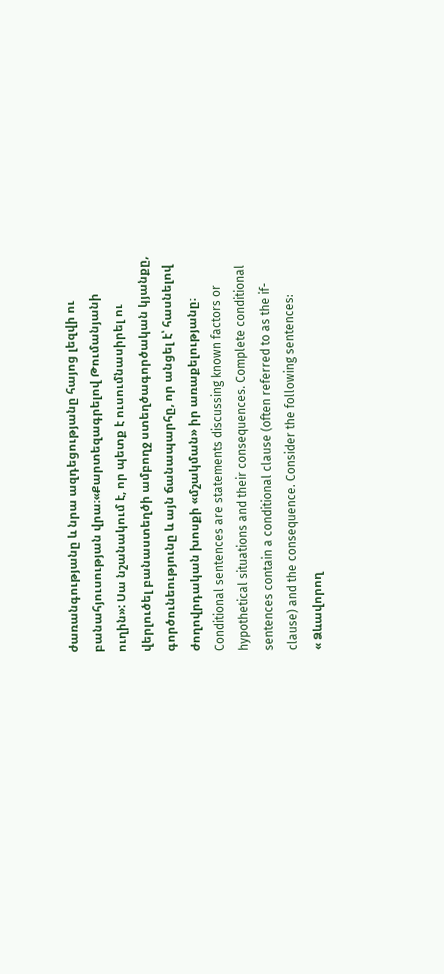ժառանգությանը և նրա ազդեցությանը հայոց լեզվի ու բանահյուսության վրա։«Քարտեզագրելով Թումանյանի ուղին»: Սա նշանակում է, որ պետք է ուսումնասիրել ու վերլուծել բանաստեղծի ամբողջ ստեղծագործական կյանքը, գործունեությունը և այն ճանապարհը, որ անցել է՝ հասնելով ժողովրդական խոսքի «մշակման» իր առաքելությանը։
Conditional sentences are statements discussing known factors or hypothetical situations and their consequences. Complete conditional sentences contain a conditional clause (often referred to as the if-clause) and the consequence. Consider the following sentences:
« Ձևավորող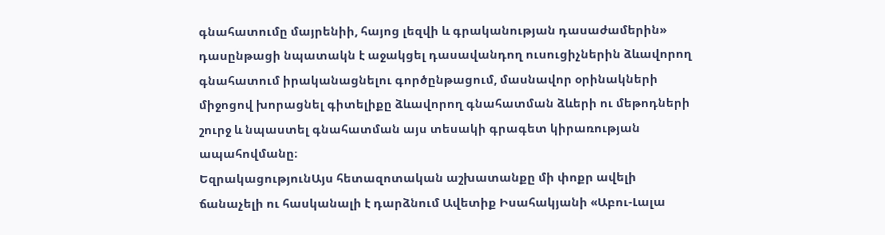գնահատումը մայրենիի, հայոց լեզվի և գրականության դասաժամերին» դասընթացի նպատակն է աջակցել դասավանդող ուսուցիչներին ձևավորող գնահատում իրականացնելու գործընթացում, մասնավոր օրինակների միջոցով խորացնել գիտելիքը ձևավորող գնահատման ձևերի ու մեթոդների շուրջ և նպաստել գնահատման այս տեսակի գրագետ կիրառության ապահովմանը։
ԵզրակացությունԱյս հետազոտական աշխատանքը մի փոքր ավելի ճանաչելի ու հասկանալի է դարձնում Ավետիք Իսահակյանի «Աբու-Լալա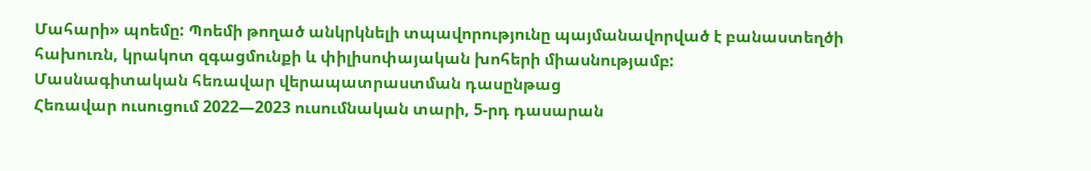Մահարի» պոեմը: Պոեմի թողած անկրկնելի տպավորությունը պայմանավորված է բանաստեղծի հախուռն, կրակոտ զգացմունքի և փիլիսոփայական խոհերի միասնությամբ:
Մասնագիտական հեռավար վերապատրաստման դասընթաց
Հեռավար ուսուցում 2022—2023 ուսումնական տարի, 5-րդ դասարան